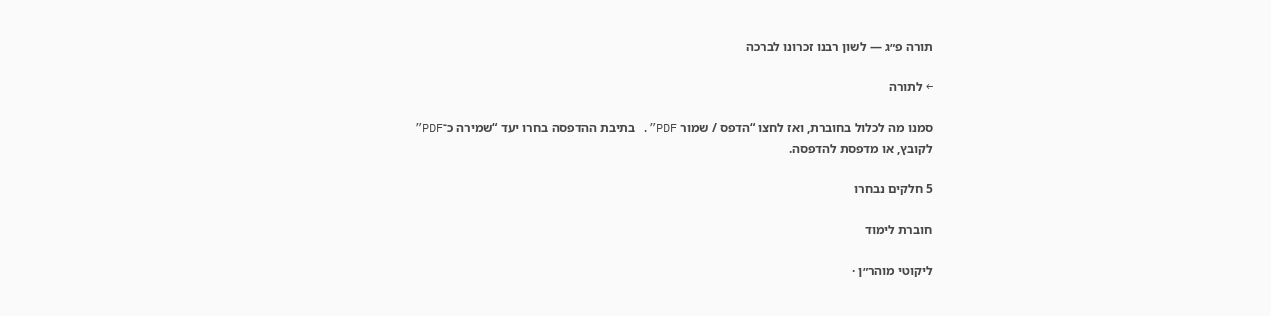תורה פ״ג — לשון רבנו זכרונו לברכה

← לתורה

סמנו מה לכלול בחוברת, ואז לחצו “הדפס / שמור PDF”. בתיבת ההדפסה בחרו יעד “שמירה כ־PDF” לקובץ, או מדפסת להדפסה.

5 חלקים נבחרו

חוברת לימוד

ליקוטי מוהר״ן ·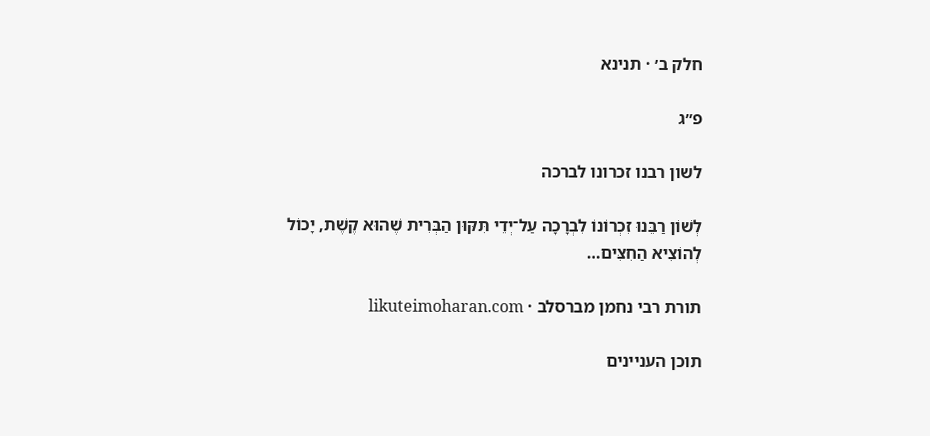חלק ב׳ · תנינא

פ״ג

לשון רבנו זכרונו לברכה

לְשׁוֹן רַבֵּנוּ זִכְרוֹנוֹ לִבְרָכָה עַל־יְדֵי תִּקּוּן הַבְּרִית שֶׁהוּא קֶשֶׁת, יָכוֹל לְהוֹצִיא הַחִצִּים…

תורת רבי נחמן מברסלב · likuteimoharan.com

תוכן העניינים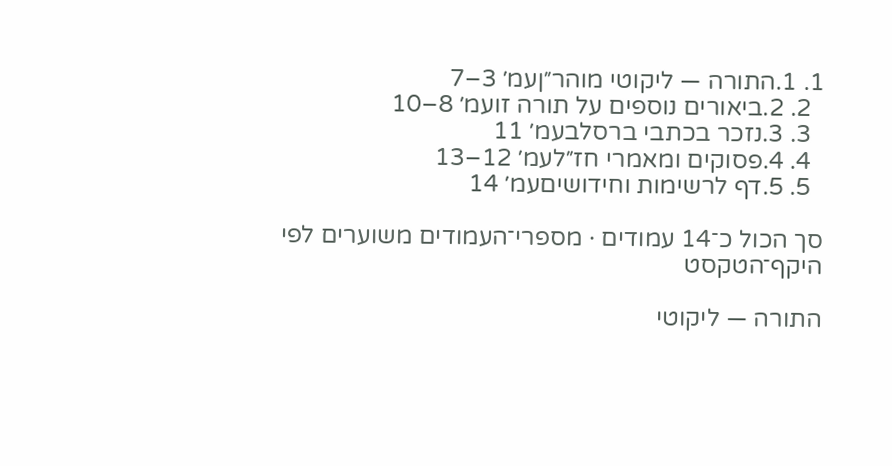1. 1.התורה — ליקוטי מוהר״ןעמ׳ 3–7
  2. 2.ביאורים נוספים על תורה זועמ׳ 8–10
  3. 3.נזכר בכתבי ברסלבעמ׳ 11
  4. 4.פסוקים ומאמרי חז״לעמ׳ 12–13
  5. 5.דף לרשימות וחידושיםעמ׳ 14

סך הכול כ־14 עמודים · מספרי־העמודים משוערים לפי היקף־הטקסט

התורה — ליקוטי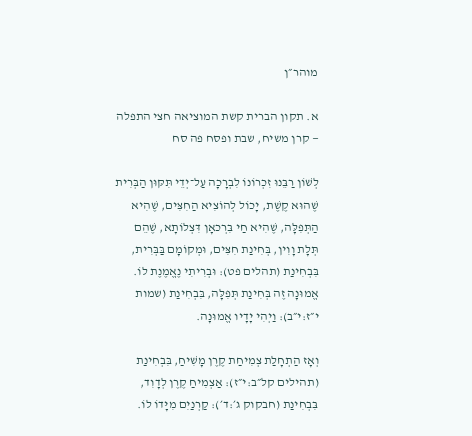מוהר״ן

א. תקון הברית קשת המוציאה חצי התפלה — קרן משיח, שבת ופסח פה סח

לְשׁוֹן רַבֵּנוּ זִכְרוֹנוֹ לִבְרָכָה עַל־יְדֵי תִּקּוּן הַבְּרִית שֶׁהוּא קֶשֶׁת, יָכוֹל לְהוֹצִיא הַחִצִּים, שֶׁהִיא הַתְּפִלָּה, שֶׁהִיא חַי בִּרְכאָן דִּצְלוֹתָא, שֶׁהֵם תְּלָת וָוִין, בְּחִינַת חִצִּים, וּמְקוֹמָם בַּבְּרִית, בִּבְחִינַת (תהלים פט): וּבְרִיתִי נֶאֱמֶנֶת לוֹ. אֱמוּנָה זֶה בְּחִינַת תְּפִלָּה, בִּבְחִינַת (שמות י״ז:י״ב): וַיְהִי יָדָיו אֱמוּנָה.

וְאָז הַתְחָלַת צְמִיחַת קֶרֶן מָשִׁיחַ, בִּבְחִינַת (תהילים קל״ב:י״ז): אַצְמִיחַ קֶרֶן לְדָוִד, בִּבְחִינַת (חבקוק ג׳:ד׳): קַרְנַיִם מִיָּדוֹ לוֹ.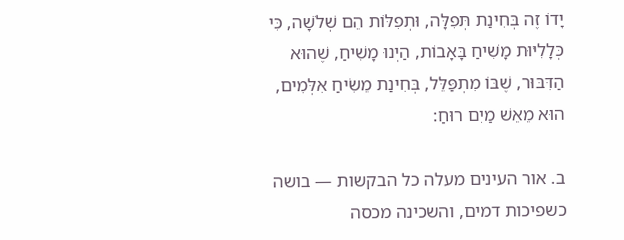יָדוֹ זֶה בְּחִינַת תְּפִלָּה, וּתְפִלּוֹת הֵם שְׁלֹשָׁה, כִּי כְּלָלִיּוּת מָשִׁיחַ בָּאָבוֹת, הַיְנוּ מָשִׁיחַ, שֶׁהוּא הַדִּבּוּר, שֶׁבּוֹ מִתְפַּלֵּל, בְּחִינַת מֵשִׂיחַ אִלְּמִים, הוּא מֵאֵשׁ מַיִם רוּחַ:

ב. אור העינים מעלה כל הבקשות — בושה כשפיכות דמים, והשכינה מכסה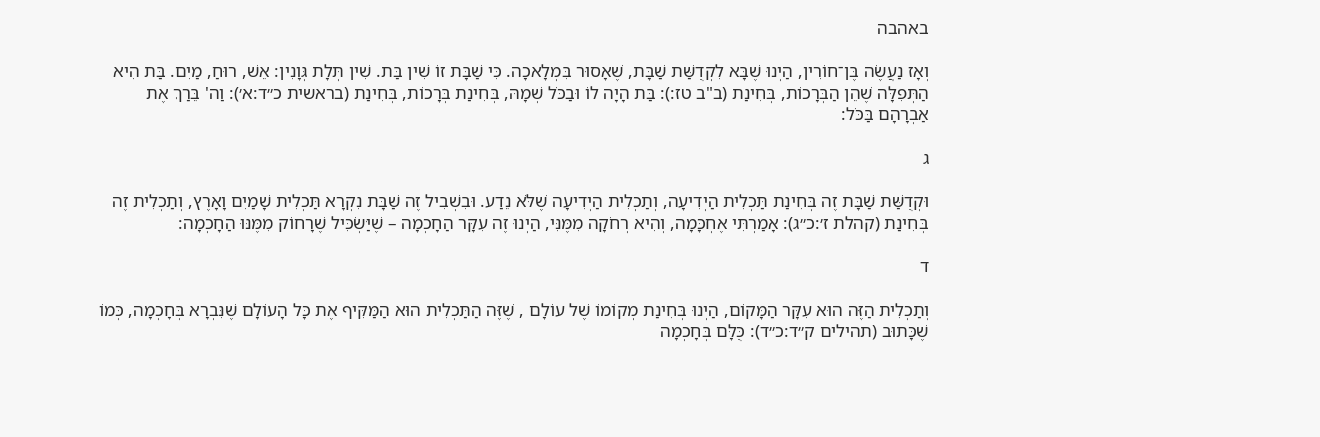באהבה

וְאָז נַעֲשֶׂה בֶּן־חוֹרִין, הַיְנוּ שֶׁבָּא לִקְדֻשַּׁת שַׁבָּת, שֶׁאָסוּר בִּמְלָאכָה. כִּי שַׁבָּת זוֹ שִׁין בַּת. שִׁין תְּלָת גְּוָנִין: אֵשׁ, רוּחַ, מַיִם. בַּת הִיא הַתְּפִלָּה שֶׁהֵן הַבְּרָכוֹת, בְּחִינַת (ב"ב טז:): בַּת הָיָה לוֹ וּבַכֹּל שְׁמָהּ, בְּחִינַת בְּרָכוֹת, בְּחִינַת (בראשית כ״ד:א׳): וַה' בֵּרַךְ אֶת אַבְרָהָם בַּכֹּל:

ג

וּקְדֻשַּׁת שַׁבָּת זֶה בְּחִינַת תַּכְלִית הַיְדִיעָה, וְתַכְלִית הַיְדִיעָה שֶׁלֹּא נֵדַע. וּבִשְׁבִיל זֶה שַׁבָּת נִקְרָא תַּכְלִית שָׁמַיִם וָאָרֶץ, וְתַכְלִית זֶה בְּחִינַת (קהלת ז׳:כ״ג): אָמַרְתִּי אֶחְכָּמָה, וְהִיא רְחֹקָה מִמֶּנִּי, הַיְנוּ זֶה עִקָּר הַחָכְמָה – שֶׁיַּשְׂכִּיל שֶׁרָחוֹק מִמֶּנּוּ הַחָכְמָה:

ד

וְתַכְלִית הַזֶּה הוּא עִקָּר הַמָּקוֹם, הַיְנוּ בְּחִינַת מְקוֹמוֹ שֶׁל עוֹלָם , שֶׁזֶּה הַתַּכְלִית הוּא הַמַּקִּיף אֶת כָּל הָעוֹלָם שֶׁנִּבְרָא בְּחָכְמָה, כְּמוֹ שֶׁכָּתוּב (תהילים ק״ד:כ״ד): כֻּלָּם בְּחָכְמָה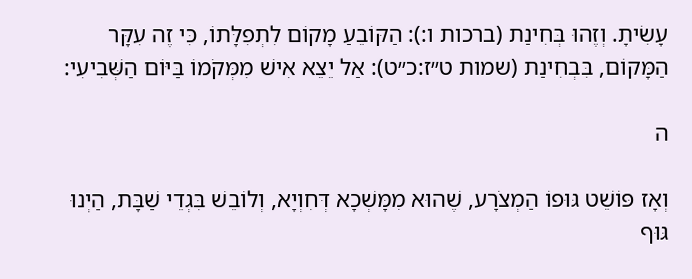עָשִׂיתָ. וְזֶהוּ בְּחִינַת (ברכות ו:): הַקּוֹבֵעַ מָקוֹם לִתְפִלָּתוֹ, כִּי זֶה עִקָּר הַמָּקוֹם, בִּבְחִינַת (שמות ט״ז:כ״ט): אַל יֵצֵא אִישׁ מִמְּקֹמוֹ בַּיּוֹם הַשְּׁבִיעִי:

ה

וְאָז פּוֹשֵׁט גּוּפוֹ הַמְצֹרָע, שֶׁהוּא מִמָּשְׁכָא דְּחִוְיָא, וְלוֹבֵשׁ בִּגְדֵי שַׁבָּת, הַיְנוּ גּוּף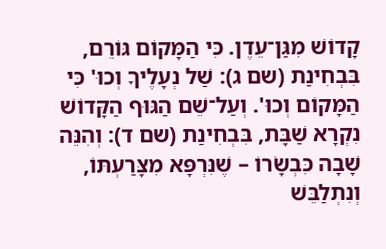קָדוֹשׁ מִגַּן־עֵדֶן. כִּי הַמָּקוֹם גּוֹרֵם, בִּבְחִינַת (שם ג): שַׁל נְעָלֶיךָ וְכוּ' כִּי הַמָּקוֹם וְכוּ'. וְעַל־שֵׁם הַגּוּף הַקָּדוֹשׁ נִקְרָא שַׁבָּת, בִּבְחִינַת (שם ד): וְהִנֵּה שָׁבָה כִּבְשָׂרוֹ – שֶׁנִּרְפָּא מִצָּרַעְתּוֹ, וְנִתְלַבֵּשׁ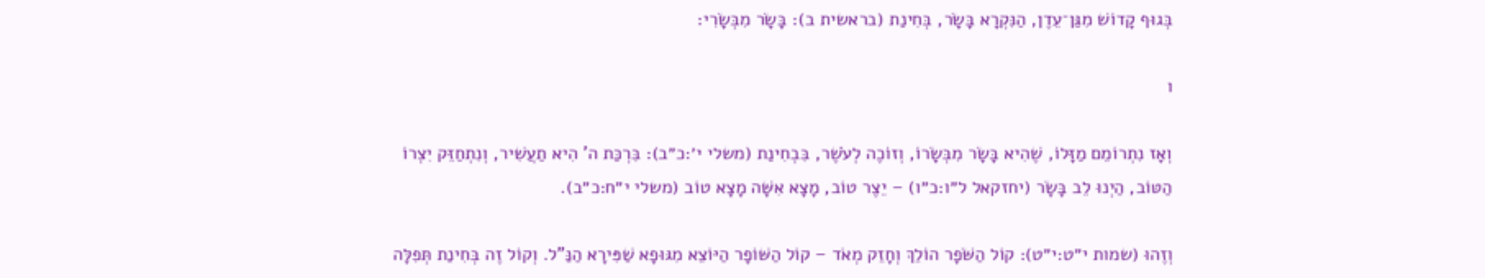בְּגוּף קָדוֹשׁ מִגַּן־עֵדֶן, הַנִּקְרָא בָּשָׂר, בְּחִינַת (בראשית ב): בָּשָׂר מִבְּשָׂרִי:

ו

וְאָז נִתְרוֹמֵם מַזָּלוֹ, שֶׁהִיא בָּשָׂר מִבְּשָׂרוֹ, וְזוֹכֶה לְעֹשֶׁר, בִּבְחִינַת (משלי י׳:כ״ב): בִּרְכַּת ה' הִיא תַעֲשִׁיר, וְנִתְחַזֵּק יִצְרוֹ הַטּוֹב, הַיְנוּ לֵב בָּשָׂר (יחזקאל ל״ו:כ״ו) – יֵצֶר טוֹב, מָצָא אִשָּׁה מָצָא טוֹב (משלי י״ח:כ״ב).

וְזֶהוּ (שמות י״ט:י״ט): קוֹל הַשֹּׁפָר הוֹלֵךְ וְחָזֵק מְאֹד – קוֹל הַשּׁוֹפָר הַיּוֹצֵא מִגּוּפָא שַׁפִּירָא הַנַּ"ל. וְקוֹל זֶה בְּחִינַת תְּפִלָּה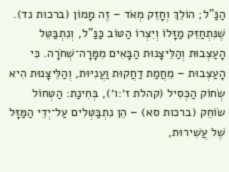הַנַּ"ל; הוֹלֵךְ וְחָזֵק מְאֹד – זֶה מָמוֹן (ברכות נד). שֶׁנִּתְחַזֵּק מַזָּלוֹ וְיִצְרוֹ הַטּוֹב כַּנַּ"ל, וְנִתְבַּטֵּל הָעַצְבוּת וְהַלֵּיצָנוּת הַבָּאִים מִמָּרָה־שְׁחֹרָה. כִּי הָעַצְבוּת – מֵחֲמַת דַחֲקוּת וַעֲנִיּוּת, וְהַלֵּיצָנוּת הִיא שְׂחוֹק הַכְּסִיל (קהלת ז׳:ו׳), בְּחִינַת: הַטְּחוֹל שׂוֹחֵק (ברכות סא) – הֵן נִתְבַּטְּלִים עַל־יְדֵי הַמַּזָּל שֶׁל עֲשִׁירוּת,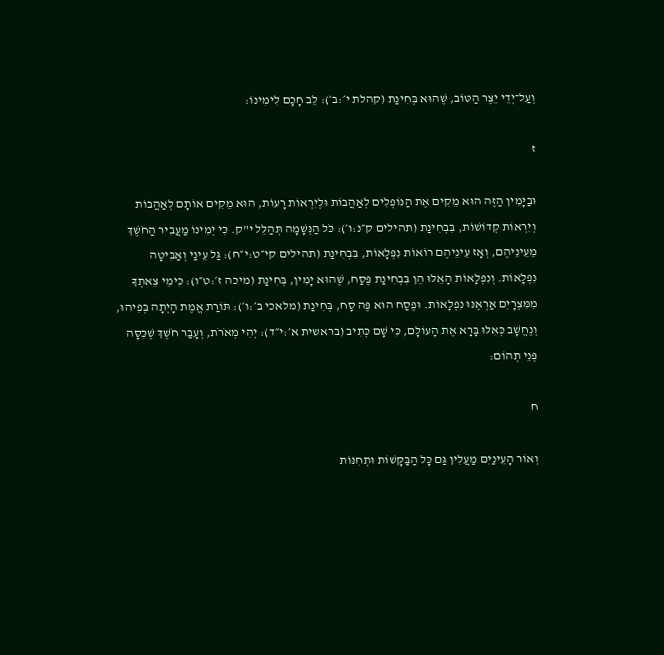וְעַל־יְדֵי יֵצֶר הַטּוֹב, שֶׁהוּא בְּחִינַת (קהלת י׳:ב׳): לֵב חָכָם לִימִינוֹ:

ז

וּבַיָּמִין הַזֶּה הוּא מֵקִים אֶת הַנּוֹפְלִים לְאַהֲבוֹת וּלְיִרְאוֹת רָעוֹת, הוּא מֵקִים אוֹתָם לְאַהֲבוֹת וְיִרְאוֹת קְדוֹשׁוֹת, בִּבְחִינַת (תהילים ק״נ:ו׳): כֹּל הַנְּשָׁמָה תְּהַלֵּל י"ק. כִּי יְמִינוֹ מַעֲבִיר הַחֹשֶׁךְ מֵעֵינֵיהֶם, וְאָז עֵינֵיהֶם רוֹאוֹת נִפְלָאוֹת, בִּבְחִינַת (תהילים קי״ט:י״ח): גַּל עֵינַי וְאַבִּיטָה נִפְלָאוֹת. וְנִפְלָאוֹת הָאֵלּוּ הֵן בִּבְחִינַת פֶּסַח, שֶׁהוּא יָמִין, בְּחִינַת (מיכה ז׳:ט״ו): כִּימֵי צֵאתְךָ מִמִּצְרָיִם אַרְאֶנּוּ נִפְלָאוֹת. וּפֶסַח הוּא פֶּה סָח, בְּחִינַת (מלאכי ב׳:ו׳): תּוֹרַת אֱמֶת הָיְתָה בְּפִיהוּ, וְנֶחֱשָׁב כְּאִלּוּ בָּרָא אֶת הָעוֹלָם, כִּי שָׁם כְּתִיב (בראשית א׳:י״ד): יְהִי מְאֹרֹת, וְעָבַר חֹשֶׁךְ שֶׁכִּסָּה פְּנֵי תְהוֹם:

ח

וְאוֹר הָעֵינַיִם מַעֲלִין גַּם כָּל הַבַּקָּשׁוֹת וּתְחִנּוֹת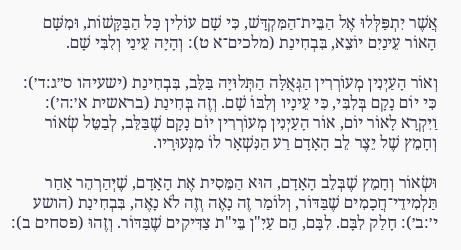אֲשֶׁר יִתְפַּלְּלוּ אֶל הַבֵּית־הַמִּקְדָּשׁ, כִּי שָׁם עוֹלִין כָּל הַבַּקָּשׁוֹת, וּמִשָּׁם הָאוֹר עֵינַיִם יוֹצֵא, בִּבְחִינַת (מלכים־א ט): וְהָיָה עֵינַי וְלִבִּי שָׁם.

וְאוֹר הָעַיְנִין מְעוֹרְרִין הַגְּאֻלָּה הַתְּלוּיָה בַּלֵּב, בִּבְחִינַת (ישעיהו ס״ג:ד׳): כִּי יוֹם נָקָם בְּלִבִּי, כִּי עֵינָיו וְלִבּוֹ שָׁם. וְזֶה בְּחִינַת (בראשית א׳:ה׳): וַיִּקְרָא לָאוֹר יוֹם, אוֹר הָעַיְנִין מְעוֹרְרִין יוֹם נָקָם שֶׁבַּלֵּב, לְבַטֵּל שְׂאוֹר וְחָמֵץ שֶׁל יֵצֶר לֵב הָאָדָם רַע הַנִּשְׁאָר לוֹ מִנְּעוּרָיו.

וּשְׂאוֹר וְחָמֵץ שֶׁבְּלֵב הָאָדָם, הוּא הַמֵּסִית אֶת הָאָדָם, שֶׁיְּהַרְהֵר אַחַר תַּלְמִידֵי־חֲכָמִים שֶׁבַּדּוֹר, וְלוֹמַר זֶה נָאֶה וְזֶה לֹא נָאֶה, בִּבְחִינַת (הושע י׳:ב׳): חָלַק לִבָּם. לִבָּם, הֵם עַיִ"ן בֵּי"ת צַדִּיקִים שֶׁבַּדּוֹר. וְזֶהוּ (פסחים ב):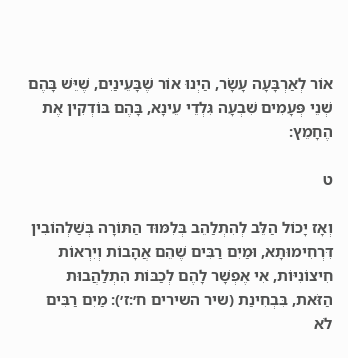אוֹר לְאַרְבָּעָה עָשָׂר, הַיְנוּ אוֹר שֶׁבָּעֵינַיִם, שֶׁיֵּשׁ בָּהֶם שְׁנֵי פְּעָמִים שִׁבְעָה גִּלְדֵי עֵינָא, בָּהֶם בּוֹדְקִין אֶת הֶחָמֵץ:

ט

וְאָז יָכוֹל הַלֵּב לְהִתְלַהֵב בְּלִמּוּד הַתּוֹרָה בְּשַׁלְהוֹבִין דִּרְחִימוּתָא, וּמַיִם רַבִּים שֶׁהֵם אֲהָבוֹת וְיִרְאוֹת חִיצוֹנִיּוֹת, אִי אֶפְשָׁר לָהֶם לְכַבּוֹת הִתְלַהֲבוּת הַזֹּאת, בִּבְחִינַת (שיר השירים ח׳:ז׳): מַיִם רַבִּים לֹא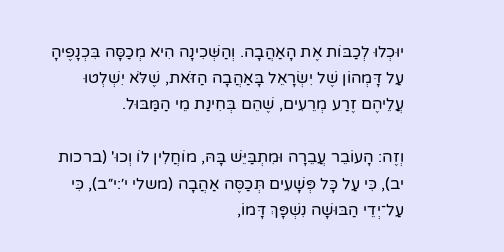יוּכְלוּ לְכַבּוֹת אֶת הָאַהֲבָה. וְהַשְּׁכִינָה הִיא מְכַסָּה בִּכְנָפֶיהָ עַל דָּמְהוֹן שֶׁל יִשְׂרָאֵל בָּאַהֲבָה הַזֹּאת, שֶׁלֹּא יִשְׁלְטוּ עֲלֵיהֶם זֶרַע מְרֵעִים, שֶׁהֵם בְּחִינַת מֵי הַמַּבּוּל.

וְזֶה: הָעוֹבֵר עֲבֵרָה וּמִתְבַּיֵּשׁ בָּהּ, מוֹחֲלִין לוֹ וְכוּ' (ברכות יב), כִּי עַל כָּל פְּשָׁעִים תְּכַסֶּה אַהֲבָה (משלי י׳:י״ב), כִּי עַל־יְדֵי הַבּוּשָׁה נִשְׁפָּךְ דָּמוֹ,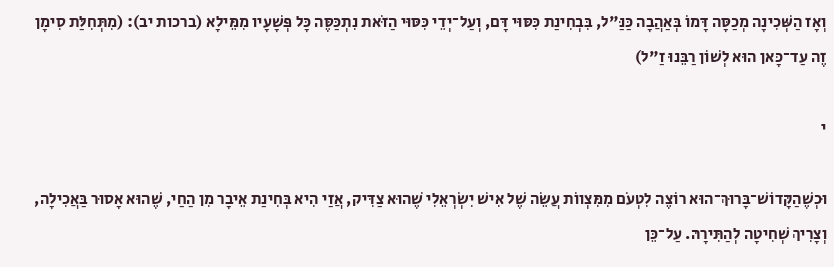וְאָז הַשְּׁכִינָה מְכַסָּה דָּמוֹ בְּאַהֲבָה כַּנַּ"ל, בִּבְחִינַת כִּסּוּי דָּם, וְעַל־יְדֵי כִּסּוּי הַזֹּאת נִתְכַּסֶּה כָּל פְּשָׁעָיו מִמֵּילָא (ברכות יב): (מִתְּחִלַּת סִימָן זֶה עַד־כָּאן הוּא לְשׁוֹן רַבֵּנוּ זַ"ל)

י

וּכְשֶׁהַקָּדוֹשׁ־בָּרוּךְ־הוּא רוֹצֶה לִטְעֹם מִמִּצְווֹת עֲשֵׂה שֶׁל אִישׁ יִשְׂרְאֵלִי שֶׁהוּא צַדִּיק, אֲזַי הִיא בְּחִינַת אֵיבָר מִן הַחַי, שֶׁהוּא אָסוּר בַּאֲכִילָה, וְצָרִיךְ שְׁחִיטָה לְהַתִּירָהּ. עַל־כֵּן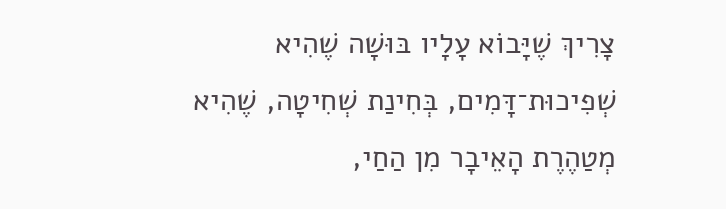צָרִיךְ שֶׁיָּבוֹא עָלָיו בּוּשָׁה שֶׁהִיא שְׁפִיכוּת־דָּמִים, בְּחִינַת שְׁחִיטָה, שֶׁהִיא מְטַהֶרֶת הָאֵיבָר מִן הַחַי,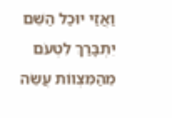וַאֲזַי יוּכַל הַשֵּׁם יִתְבָּרַךְ לִטְעֹם מֵהַמִּצְווֹת עֲשֵׂה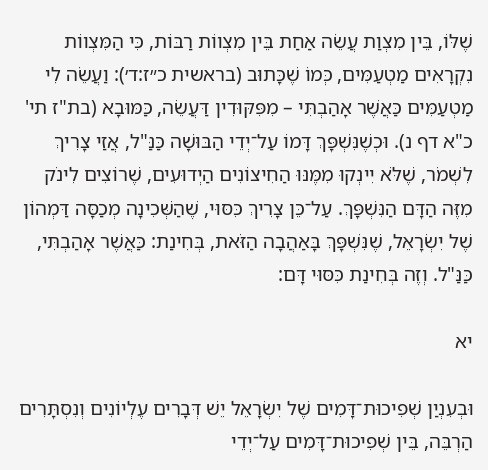שֶׁלּוֹ, בֵּין מִצְוַת עֲשֵׂה אַחַת בֵּין מִצְווֹת רַבּוֹת, כִּי הַמִּצְווֹת נִקְרָאִים מַטְעַמִּים, כְּמוֹ שֶׁכָּתוּב (בראשית כ״ז:ד׳): וַעֲשֵׂה לִי מַטְעַמִּים כַּאֲשֶׁר אָהַבְתִּי – מִפִּקּוּדִין דַּעֲשֵׂה, כַּמּוּבָא (בת"ז תי' כ"א דף נ). וּכְשֶׁנִּשְׁפָּךְ דָּמוֹ עַל־יְדֵי הַבּוּשָׁה כַּנַּ"ל, אֲזַי צָרִיךְ לִשְׁמֹר, שֶׁלֹּא יִינְקוּ מִמֶּנּוּ הַחִיצוֹנִים הַיְדוּעִים, שֶׁרוֹצִים לִינֹק מִזֶּה הַדָּם הַנִּשְׁפָּךְ. עַל־כֵּן צָרִיךְ כִּסּוּי, שֶׁהַשְּׁכִינָה מְכַסָּה דַּמְהוֹן שֶׁל יִשְׂרָאֵל, שֶׁנִּשְׁפָּךְ בָּאַהֲבָה הַזֹּאת, בְּחִינַת: כַּאֲשֶׁר אָהַבְתִּי, כַּנַּ"ל. וְזֶה בְּחִינַת כִּסּוּי דָּם:

יא

וּבְעִנְיַן שְׁפִיכוּת־דָּמִים שֶׁל יִשְׂרָאֵל יֵשׁ דְּבָרִים עֶלְיוֹנִים וְנִסְתָּרִים הַרְבֵּה, בֵּין שְׁפִיכוּת־דָּמִים עַל־יְדֵי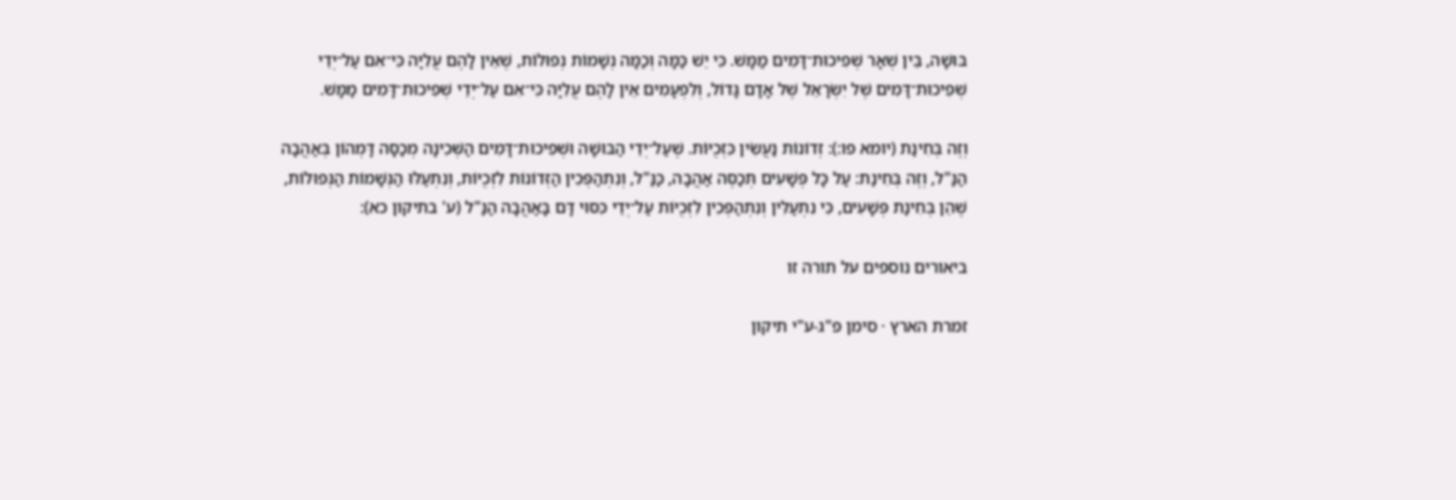בּוּשָׁה, בֵּין שְׁאָר שְׁפִיכוּת־דָּמִים מַמָּשׁ. כִּי יֵשׁ כַּמָּה וְכַמָּה נְשָׁמוֹת נְפוּלוֹת, שֶׁאֵין לָהֶם עֲלִיָּה כִּי־אִם עַל־יְדֵי שְׁפִיכוּת־דָּמִים שֶׁל יִשְׂרָאֵל שֶׁל אָדָם גָּדוֹל, וְלִפְעָמִים אֵין לָהֶם עֲלִיָּה כִּי־אִם עַל־יְדֵי שְׁפִיכוּת־דָּמִים מַמָּשׁ.

וְזֶה בְּחִינַת (יומא פו:): זְדוֹנוֹת נַעֲשִׂין כִּזְכֻיּוֹת. שֶׁעַל־יְדֵי הַבּוּשָׁה וּשְׁפִיכוּת־דָּמִים הַשְּׁכִינָה מְכַסָּה דָּמְהוֹן בְּאַהֲבָה הַנַּ"ל, וְזֶה בְּחִינַת: עַל כָּל פְּשָׁעִים תְּכַסֶּה אַהֲבָה, כַּנַּ"ל, וְנִתְהַפְּכִין הַזְּדוֹנוֹת לִזְכֻיּוֹת, וְנִתְעַלּוּ הַנְּשָׁמוֹת הַנְּפוּלוֹת, שֶׁהֵן בְּחִינַת פְּשָׁעִים, כִּי נִתְעַלִּין וְנִתְהַפְּכִין לִזְכֻיּוֹת עַל־יְדֵי כִּסּוּי דָּם בָּאַהֲבָה הַנַּ"ל (ע' בתיקון כא):

ביאורים נוספים על תורה זו

זמרת הארץ · סימן פ"ג-ע"י תיקון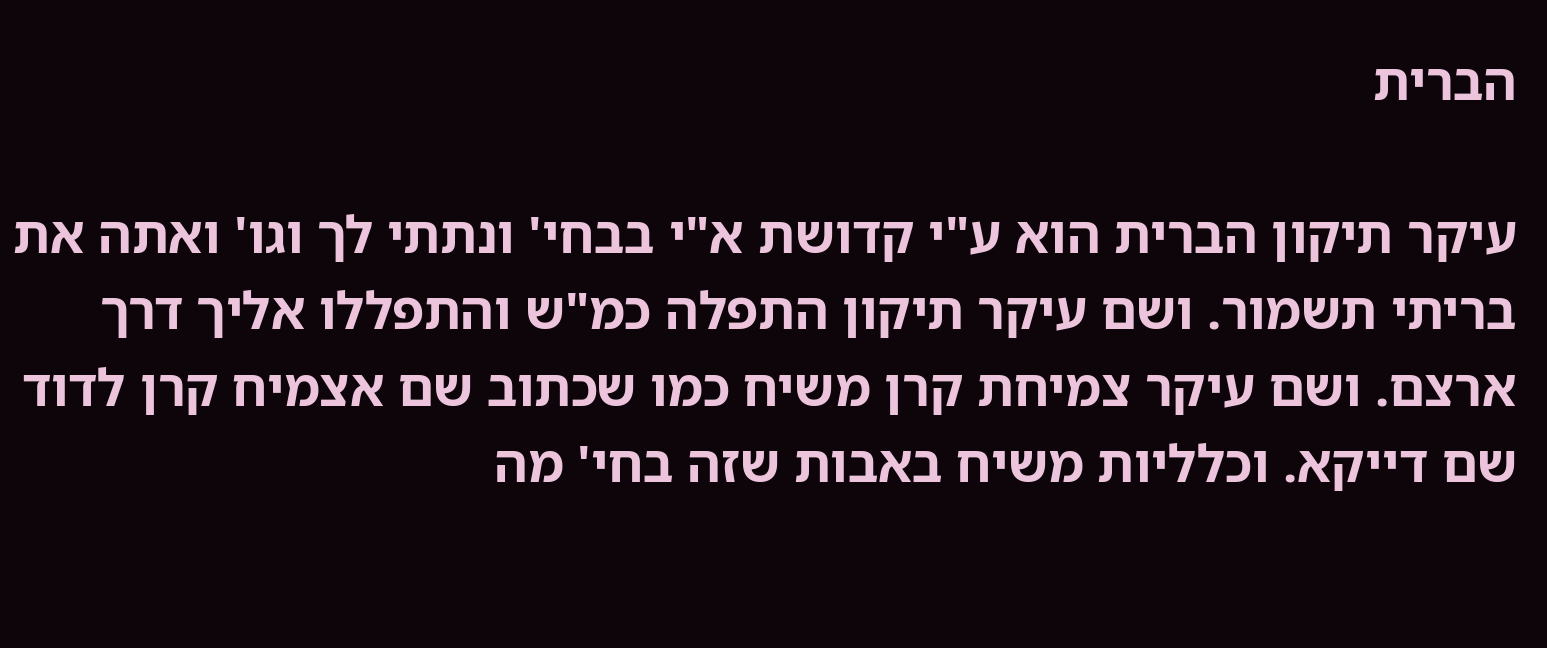הברית

עיקר תיקון הברית הוא ע"י קדושת א"י בבחי' ונתתי לך וגו' ואתה את בריתי תשמור. ושם עיקר תיקון התפלה כמ"ש והתפללו אליך דרך ארצם. ושם עיקר צמיחת קרן משיח כמו שכתוב שם אצמיח קרן לדוד שם דייקא. וכלליות משיח באבות שזה בחי' מה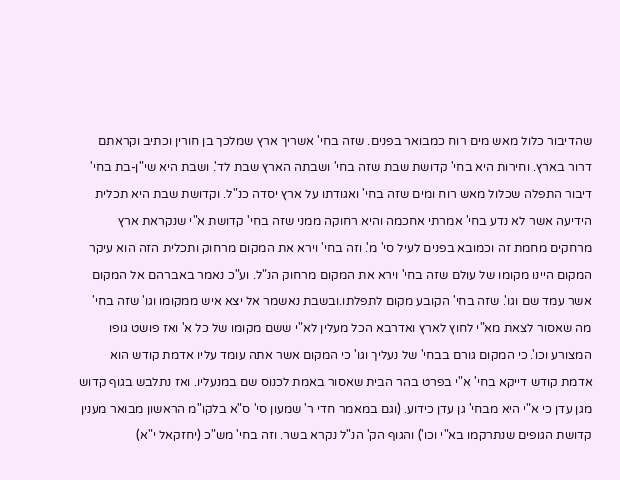שהדיבור כלול מאש מים רוח כמבואר בפנים. שזה בחי' אשריך ארץ שמלכך בן חורין וכתיב וקראתם דרור בארץ. וחירות היא בחי' קדושת שבת שזה בחי' ושבתה הארץ שבת לד'. ושבת היא שי"ן-בת בחי' דיבור התפלה שכלול מאש רוח ומים שזה בחי' ואגודתו על ארץ יסדה כנ"ל. וקדושת שבת היא תכלית הידיעה אשר לא נדע בחי' אמרתי אחכמה והיא רחוקה ממני שזה בחי' קדושת א"י שנקראת ארץ מרחקים מחמת זה וכמובא בפנים לעיל סי' מ'. וזה בחי' וירא את המקום מרחוק ותכלית הזה הוא עיקר המקום היינו מקומו של עולם שזה בחי' וירא את המקום מרחוק הנ"ל. וע"כ נאמר באברהם אל המקום אשר עמד שם וגו'. שזה בחי' הקובע מקום לתפלתו.ובשבת נאשמר אל יצא איש ממקומו וגו' שזה בחי' מה שאסור לצאת מא"י לחוץ לארץ ואדרבא הכל מעלין לא"י ששם מקומו של כל א' ואז פושט גופו המצורע וכו'. כי המקום גורם בבחי' של נעליך וגו' כי המקום אשר אתה עומד עליו אדמת קודש הוא אדמת קודש דייקא בחי' א"י בפרט בהר הבית שאסור באמת לכנוס שם במנעליו. ואז נתלבש בגוף קדוש מגן עדן כי א"י היא מבחי' גן עדן כידוע. (וגם במאמר חדי ר' שמעון סי' ס"א בלקו"מ הראשון מבואר מענין קדושת הגופים שנתרקמו בא"י וכו') והגוף הק' הנ"ל נקרא בשר. וזה בחי' מש"כ (יחזקאל י"א)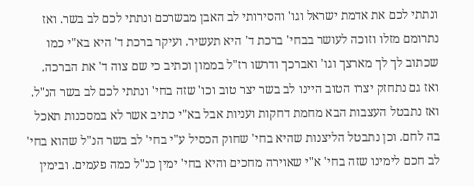ונתתי לכם את אדמת ישראל וגו' והסירותי לב האבן מבשרכם ונתתי לכם לב בשר. ואז נתרומם מזלו וזוכה לעושר בבחי' ברכת ד' היא תעשיר. ועיקר ברכת ד' היא בא"י כמו שכתוב לך לך מארצך וגו' ואברכך ודרשו רז"ל בממון וכתיב כי שם צוה ד' את הברכה. ואז גם נתחזק יצרו הטוב היינו לב בשר יצר טוב וכו' שזה בחי' ונתתי לכם לב בשר הנ"ל. ואז נתבטל העצבות הבא מחמת דחקות ועניות אבל בא"י כתיב אשר לא במסכנות תאכל בה לחם. וכן נתבטל הליצנות שהיא בחי' שחוק הכסיל ע"י בחי' לב בשר הנ"ל שהוא בחי' לב חכם לימינו שזה בחי' א"י שאוירה מחכים והיא בחי' ימין כנ"ל כמה פעמים. ובימין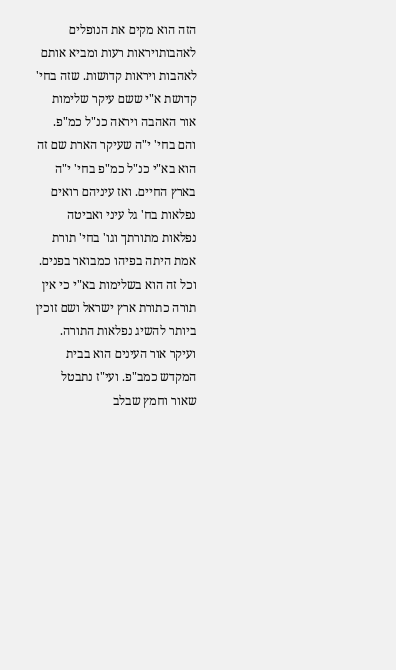הזה הוא מקים את הנופלים לאהבותויראות רעות ומביא אותם לאהבות ויראות קדושות. שזה בחי' קדושת א"י ששם עיקר שלימות אור האהבה ויראה כנ"ל כמ"פ. והם בחי' י"ה שעיקר הארת שם זה הוא בא"י כנ"ל כמ"פ בחי' י"ה בארץ החיים. ואז עיניהם רואים נפלאות בח' גל עיני ואביטה נפלאות מתורתך וגו' בחי' תורת אמת היתה בפיהו כמבואר בפנים. וכל זה הוא בשלימות בא"י כי אין תורה כתורת ארץ ישראל ושם זוכין ביותר להשיג נפלאות התורה. ועיקר אור העינים הוא בבית המקדש כמב"פ. ועי"ז נתבטל שאור וחמץ שבלב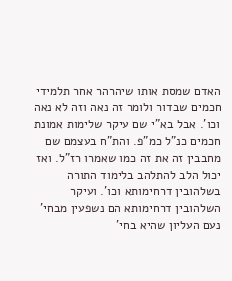האדם שמסת אותו שיהרהר אחר תלמידי חכמים שבדור ולומר זה נאה וזה לא נאה וכו'. אבל בא"י שם עיקר שלימות אמונת חכמים כנ"ל כמ"פ. והת"ח בעצמם שם מחבבין זה את זה כמו שאמרו רז"ל. ואז יכול הלב להתלהב בלימוד התורה בשלהובין דרחימותא וכו'. ועיקר השלהובין דרחימותא הם נשפעין מבחי' נעם העליון שהיא בחי'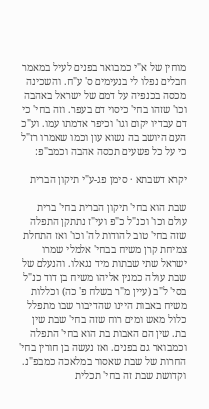מוחין של א"י כמבואר בפנים לעיל במאמר חבלים נפלו לי בנעימים ס' ע"ח. והשכינה מכסה בכנפיה על דמם של ישראל באהבה וכו' שזהו בחי' כיסוי דם בעפר. וזה בחי' כי דם עבדיו יקום וגו' וכיפר אדמתו עמו. וע"כ העם היושב בה נשוא עון וכמו שאמרו רז"ל כי על כל פשעים תכסה אהבה וכמב"פ:

יקרא דשבתא · סימן פג-ע"י תיקון הברית

שבת הוא בחי' תיקון הברית בחי' ברית עולם וכו' וכנ"ל כ"פ ועי"ז נתתקן התפלה שזה בחי' טוב להודות לה' וכו' ואז התחלת צמיחת קרן משיח בבחי' אלמלי שמרו ישראל שתי שבתות מיד נגאלו. והנעלם של שבת עולה כמנין אליהו משיח בן דוד כנ"ל בסי' ל"ב (עיין מ"ר בשלח פ' כה) וכללות משיח באבות היינו שהדיבור שבו מתפלל כלול מאש ומים רוח שזה בחי' שבת שין בת. שין הם האבות בת הוא בחי' התפלה וכמבואר גם בפנים. ואז נעשה בן חורין בחי' החרות של שבת שאסור במלאכה כמבפ"נ. וקדושת שבת זה בחי' תכלית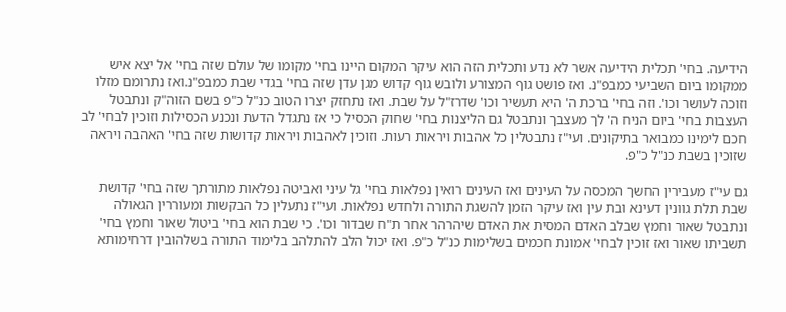הידיעה. בחי' תכלית הידיעה אשר לא נדע ותכלית הזה הוא עיקר המקום היינו בחי' מקומו של עולם שזה בחי' אל יצא איש ממקומו ביום השביעי כמבפ"נ. ואז פושט גוף המצורע ולובש גוף קדוש מגן עדן שזה בחי' בגדי שבת כמבפ"נ.ואז נתרומם מזלו וזוכה לעושר וכו'. וזה בחי' ברכת ה' היא תעשיר וכו' שדרז"ל על שבת. ואז נתחזק יצרו הטוב כנ"ל כ"פ בשם הזוה"ק ונתבטל העצבות בחי' ביום הניח ה' לך מעצבך ונתבטל גם הליצנות בחי' שחוק הכסיל כי אז נתגדל הדעת ונכנע הכסילות וזוכין לבחי' לב חכם לימינו כמבואר בתיקונים. ועי"ז נתבטלין כל אהבות ויראות רעות. וזוכין לאהבות ויראות קדושות שזה בחי' האהבה ויראה שזוכין בשבת כנ"ל כ"פ.

גם עי"ז מעבירין החשך המכסה על העינים ואז העינים רואין נפלאות בחי' גל עיני ואביטה נפלאות מתורתך שזה בחי' קדושת שבת תלת גוונין דעינא ובת עין ואז עיקר הזמן להשגת התורה ולחדש נפלאות. ועי"ז נתעלין כל הבקשות ומעוררין הגאולה ונתבטל שאור וחמץ שבלב האדם המסית את האדם שיהרהר אחר ת"ח שבדור וכו'. כי שבת הוא בחי' ביטול שאור וחמץ בחי' תשביתו שאור ואז זוכין לבחי' אמונת חכמים בשלימות כנ"ל כ"פ. ואז יכול הלב להתלהב בלימוד התורה בשלהובין דרחימותא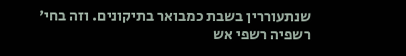שנתעוררין בשבת כמבואר בתיקונים. וזה בחי' רשפיה רשפי אש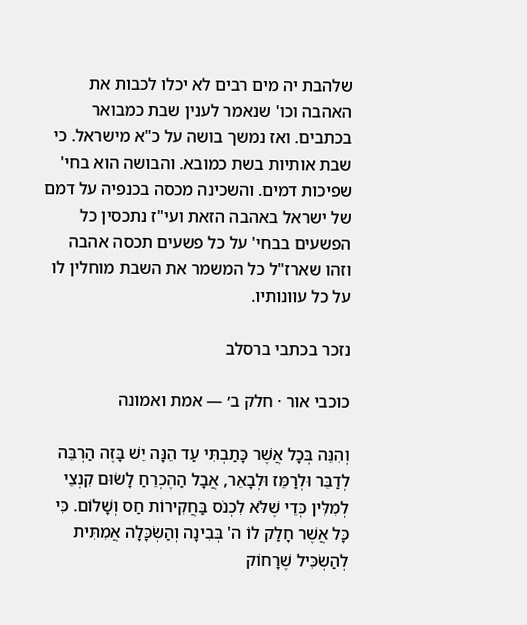שלהבת יה מים רבים לא יכלו לכבות את האהבה וכו' שנאמר לענין שבת כמבואר בכתבים. ואז נמשך בושה על כ"א מישראל. כי שבת אותיות בשת כמובא. והבושה הוא בחי' שפיכות דמים. והשכינה מכסה בכנפיה על דמם של ישראל באהבה הזאת ועי"ז נתכסין כל הפשעים בבחי' על כל פשעים תכסה אהבה וזהו שארז"ל כל המשמר את השבת מוחלין לו על כל עוונותיו.

נזכר בכתבי ברסלב

כוכבי אור · חלק ב׳ — אמת ואמונה

וְהִנֵּה בְּכָל אֲשֶׁר כָּתַבְתִּי עַד הֵנָּה יֵשׁ בָּזֶה הַרְבֵּה לְדַבֵּר וּלְרַמֵּז וּלְבָאֵר, אֲבָל הַהֶכְרֵחַ לָשׂוּם קִנְצֵי לְמִלִּין כְּדֵי שֶׁלֹּא לִכְנֹס בַּחֲקִירוֹת חַס וְשָׁלוֹם. כִּי כָּל אֲשֶׁר חָלַק לוֹ ה' בְּבִינָה וְהַשְׂכָּלָה אֲמִתִּית לְהַשְׂכִּיל שֶׁרָחוֹק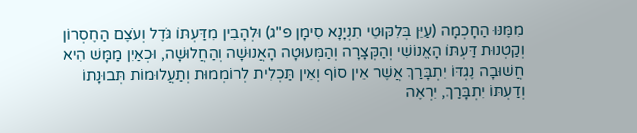מִמֶּנּוּ הַחָכְמָה (עַיֵּן בְּלִקּוּטֵי תִנְיָנָא סִימָן פ"ג) וּלְהָבִין מִדַּעְתּוֹ גֹּדֶל וְעֹצֶם הַחֶסְרוֹן וְקַטְנוּת דַּעְתּוֹ הָאֱנוֹשִׁי וְהַקְּצָרָה וְהַמְּעוּטָה הָאֲנוּשָׁה וְהַחֲלוּשָׁה, וּכְאַיִן מַמָּשׁ הִיא חֲשׁוּבָה נֶגְדּוֹ יִתְבָּרַךְ אֲשֶׁר אֵין סוֹף וְאֵין תַּכְלִית לְרוֹמְמוּת וְתַעֲלוּמוֹת תְּבוּנָתוֹ וְדַעְתּוֹ יִתְבָּרַךְ, יִרְאֶה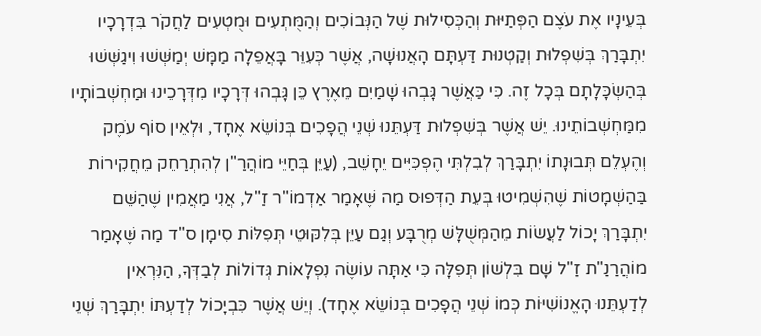בְּעֵינָיו אֶת עֹצֶם הַפְּתַיּוּת וְהַכְּסִילוּת שֶׁל הַנְּבוֹכִים וְהַמֻּתְעִים וּמֻטְעִים לַחֲקֹר בִּדְרָכָיו יִתְבָּרַךְ בְּשִׁפְלוּת וְקַטְנוּת דַּעְתָּם הָאֲנוּשָׁה, אֲשֶׁר כְּעִוֵּר בָּאֲפֵלָה מַמָּשׁ יְמַשְּׁשׁוּ וִיגַשְּׁשׁוּ בְּהַשְׂכָּלָתָם בְּכָל זֶה. כִּי כַּאֲשֶׁר גָּבְהוּ שָׁמַיִם מֵאֶרֶץ כֵּן גָּבְהוּ דְּרָכָיו מִדְּרָכֵינוּ וּמַחְשְׁבוֹתָיו מִמַּחְשְׁבוֹתֵינוּ. יֵשׁ אֲשֶׁר בְּשִׁפְלוּת דַּעְתֵּנוּ שְׁנֵי הֲפָכִים בְּנוֹשֵׂא אֶחָד, וּלְאֵין סוֹף עֹמֶק וְהֶעְלֵם תְּבוּנָתוֹ יִתְבָּרַךְ לְבִלְתִּי הֶפְכִּיִּים יֵחָשֵׁב, (עַיֵּן בְּחַיֵּי מוֹהֲרַ"ן לְהִתְרַחֵק מֵחֲקִירוֹת בַּהַשְׁמָטוֹת שֶׁהִשְׁמִיטוּ בְּעֵת הַדְּפוּס מַה שֶּׁאָמַר אַדְמוֹ"ר זַ"ל, אֲנִי מַאֲמִין שֶׁהַשֵּׁם יִתְבָּרַךְ יָכוֹל לַעֲשׂוֹת מֵהַמְּשֻׁלָּשׁ מְרֻבָּע וְגַם עַיֵּן בְּלִקּוּטֵי תְּפִלּוֹת סִימָן ס"ד מַה שֶּׁאָמַר מוֹהֲרַנַ"ת זַ"ל שָׁם בִּלְשׁוֹן תְּפִלָּה כִּי אַתָּה עוֹשֶׂה נִפְלָאוֹת גְּדוֹלוֹת לְבַדְּךָ, הַנִּרְאִין לְדַעְתֵּנוּ הָאֱנוֹשִׁיּוֹת כְּמוֹ שְׁנֵי הֲפָכִים בְּנוֹשֵׂא אֶחָד). וְיֵשׁ אֲשֶׁר כִּבְיָכוֹל לְדַעְתּוֹ יִתְבָּרַךְ שְׁנֵי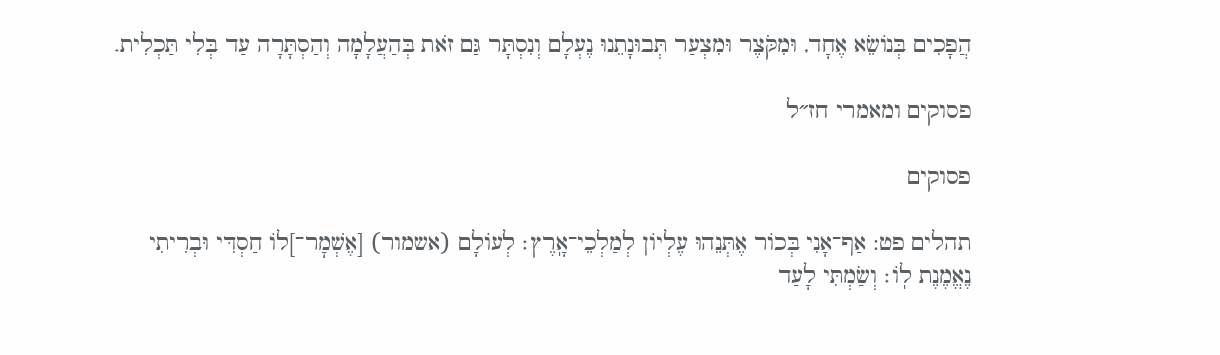הֲפָכִים בְּנוֹשֵׂא אֶחָד, וּמִקֹּצֶר וּמִצְעַר תְּבוּנָתֵנוּ נֶעְלָם וְנִסְתָּר גַּם זֹאת בְּהַעֲלָמָה וְהַסְתָּרָה עַד בְּלִי תַּכְלִית.

פסוקים ומאמרי חז״ל

פסוקים

תהלים פט: אַף־אָנִי בְּכוֹר אֶתְּנֵהוּ עֶלְיוֹן לְמַלְכֵי־אָֽרֶץ׃ לְעוֹלָם (אשמור) [אֶשְׁמׇר־]לוֹ חַסְדִּי וּבְרִיתִי נֶאֱמֶנֶת לֽוֹ׃ וְשַׂמְתִּי לָעַד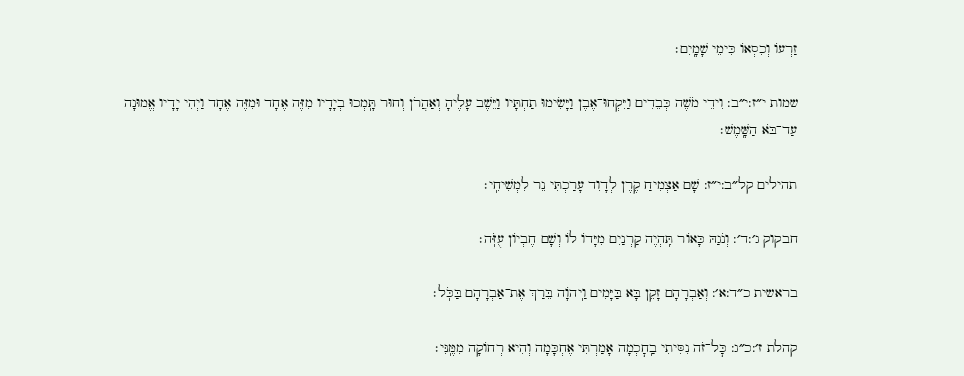זַרְעוֹ וְכִסְאוֹ כִּימֵי שָׁמָֽיִם׃

שמות י״ז:י״ב: וִידֵי מֹשֶׁה כְּבֵדִים וַיִּקְחוּ־אֶבֶן וַיָּשִׂימוּ תַחְתָּיו וַיֵּשֶׁב עָלֶיהָ וְאַהֲרֹן וְחוּר תָּֽמְכוּ בְיָדָיו מִזֶּה אֶחָד וּמִזֶּה אֶחָד וַיְהִי יָדָיו אֱמוּנָה עַד־בֹּא הַשָּֽׁמֶשׁ׃

תהילים קל״ב:י״ז: שָׁם אַצְמִיחַ קֶרֶן לְדָוִד עָרַכְתִּי נֵר לִמְשִׁיחִֽי׃

חבקוק ג׳:ד׳: וְנֹגַהּ כָּאוֹר תִּֽהְיֶה קַרְנַיִם מִיָּדוֹ לוֹ וְשָׁם חֶבְיוֹן עֻזֹּֽה׃

בראשית כ״ד:א׳: וְאַבְרָהָם זָקֵן בָּא בַּיָּמִים וַֽיהֹוָה בֵּרַךְ אֶת־אַבְרָהָם בַּכֹּֽל׃

קהלת ז׳:כ״ג: כׇּל־זֹה נִסִּיתִי בַֽחׇכְמָה אָמַרְתִּי אֶחְכָּמָה וְהִיא רְחוֹקָה מִמֶּֽנִּי׃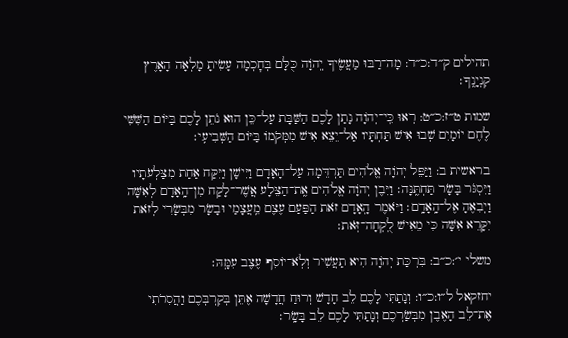תהילים ק״ד:כ״ד: מָה־רַבּוּ מַעֲשֶׂיךָ יְֽהֹוָה כֻּלָּם בְּחׇכְמָה עָשִׂיתָ מָלְאָה הָאָרֶץ קִנְיָנֶֽךָ׃

שמות ט״ז:כ״ט: רְאוּ כִּֽי־יְהֹוָה נָתַן לָכֶם הַשַּׁבָּת עַל־כֵּן הוּא נֹתֵן לָכֶם בַּיּוֹם הַשִּׁשִּׁי לֶחֶם יוֹמָיִם שְׁבוּ אִישׁ תַּחְתָּיו אַל־יֵצֵא אִישׁ מִמְּקֹמוֹ בַּיּוֹם הַשְּׁבִיעִֽי׃

בראשית ב: וַיַּפֵּל יְהֹוָה אֱלֹהִים תַּרְדֵּמָה עַל־הָאָדָם וַיִּישָׁן וַיִּקַּח אַחַת מִצַּלְעֹתָיו וַיִּסְגֹּר בָּשָׂר תַּחְתֶּֽנָּה׃ וַיִּבֶן יְהֹוָה אֱלֹהִים אֶֽת־הַצֵּלָע אֲשֶׁר־לָקַח מִן־הָֽאָדָם לְאִשָּׁה וַיְבִאֶהָ אֶל־הָֽאָדָֽם׃ וַיֹּאמֶר הָֽאָדָם זֹאת הַפַּעַם עֶצֶם מֵֽעֲצָמַי וּבָשָׂר מִבְּשָׂרִי לְזֹאת יִקָּרֵא אִשָּׁה כִּי מֵאִישׁ לֻֽקְחָה־זֹּֽאת׃

משלי י׳:כ״ב: בִּרְכַּת יְהֹוָה הִיא תַעֲשִׁיר וְלֹֽא־יוֹסִף עֶצֶב עִמָּֽהּ׃

יחזקאל ל״ו:כ״ו: וְנָתַתִּי לָכֶם לֵב חָדָשׁ וְרוּחַ חֲדָשָׁה אֶתֵּן בְּקִרְבְּכֶם וַהֲסִרֹתִי אֶת־לֵב הָאֶבֶן מִבְּשַׂרְכֶם וְנָתַתִּי לָכֶם לֵב בָּשָֽׂר׃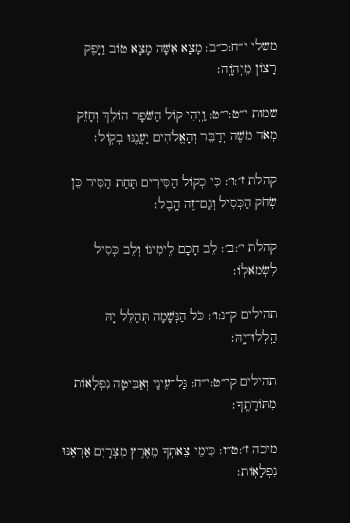משלי י״ח:כ״ב: מָצָא אִשָּׁה מָצָא טוֹב וַיָּפֶק רָצוֹן מֵיְהֹוָֽה׃

שמות י״ט:י״ט: וַֽיְהִי קוֹל הַשֹּׁפָר הוֹלֵךְ וְחָזֵק מְאֹד מֹשֶׁה יְדַבֵּר וְהָאֱלֹהִים יַעֲנֶנּוּ בְקֽוֹל׃

קהלת ז׳:ו׳: כִּי כְקוֹל הַסִּירִים תַּחַת הַסִּיר כֵּן שְׂחֹק הַכְּסִיל וְגַם־זֶה הָֽבֶל׃

קהלת י׳:ב׳: לֵב חָכָם לִֽימִינוֹ וְלֵב כְּסִיל לִשְׂמֹאלֽוֹ׃

תהילים ק״נ:ו׳: כֹּל הַנְּשָׁמָה תְּהַלֵּל יָהּ הַֽלְלוּ־יָֽהּ׃

תהילים קי״ט:י״ח: גַּל־עֵינַי וְאַבִּיטָה נִפְלָאוֹת מִתּוֹרָתֶֽךָ׃

מיכה ז׳:ט״ו: כִּימֵי צֵאתְךָ מֵאֶרֶץ מִצְרָיִם אַרְאֶנּוּ נִפְלָאֽוֹת׃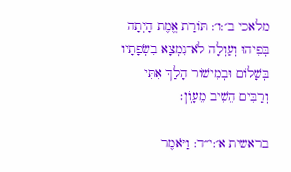מלאכי ב׳:ו׳: תּוֹרַת אֱמֶת הָיְתָה בְּפִיהוּ וְעַוְלָה לֹא־נִמְצָא בִשְׂפָתָיו בְּשָׁלוֹם וּבְמִישׁוֹר הָלַךְ אִתִּי וְרַבִּים הֵשִׁיב מֵעָוֺֽן׃

בראשית א׳:י״ד: וַיֹּאמֶר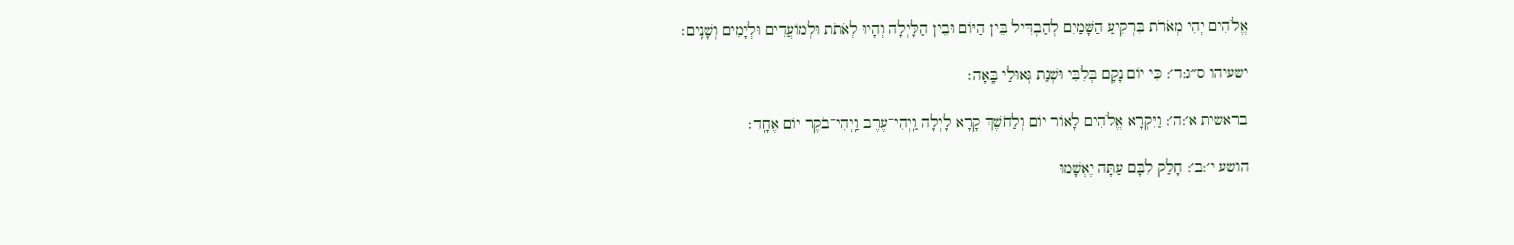אֱלֹהִים יְהִי מְאֹרֹת בִּרְקִיעַ הַשָּׁמַיִם לְהַבְדִּיל בֵּין הַיּוֹם וּבֵין הַלָּיְלָה וְהָיוּ לְאֹתֹת וּלְמוֹעֲדִים וּלְיָמִים וְשָׁנִֽים׃

ישעיהו ס״ג:ד׳: כִּי יוֹם נָקָם בְּלִבִּי וּשְׁנַת גְּאוּלַי בָּֽאָה׃

בראשית א׳:ה׳: וַיִּקְרָא אֱלֹהִים לָאוֹר יוֹם וְלַחֹשֶׁךְ קָרָא לָיְלָה וַֽיְהִי־עֶרֶב וַֽיְהִי־בֹקֶר יוֹם אֶחָֽד׃

הושע י׳:ב׳: חָלַק לִבָּם עַתָּה יֶאְשָׁמוּ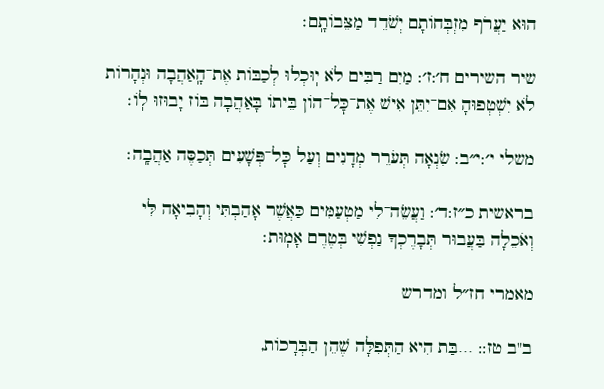הוּא יַעֲרֹף מִזְבְּחוֹתָם יְשֹׁדֵד מַצֵּבוֹתָֽם׃

שיר השירים ח׳:ז׳: מַיִם רַבִּים לֹא יֽוּכְלוּ לְכַבּוֹת אֶת־הָֽאַהֲבָה וּנְהָרוֹת לֹא יִשְׁטְפוּהָ אִם־יִתֵּן אִישׁ אֶת־כׇּל־הוֹן בֵּיתוֹ בָּאַהֲבָה בּוֹז יָבוּזוּ לֽוֹ׃

משלי י׳:י״ב: שִׂנְאָה תְּעֹרֵר מְדָנִים וְעַל כׇּל־פְּשָׁעִים תְּכַסֶּה אַהֲבָֽה׃

בראשית כ״ז:ד׳: וַעֲשֵׂה־לִי מַטְעַמִּים כַּאֲשֶׁר אָהַבְתִּי וְהָבִיאָה לִּי וְאֹכֵלָה בַּעֲבוּר תְּבָרֶכְךָ נַפְשִׁי בְּטֶרֶם אָמֽוּת׃

מאמרי חז״ל ומדרש

ב"ב טז:: …בַּת הִיא הַתְּפִלָּה שֶׁהֵן הַבְּרָכוֹת,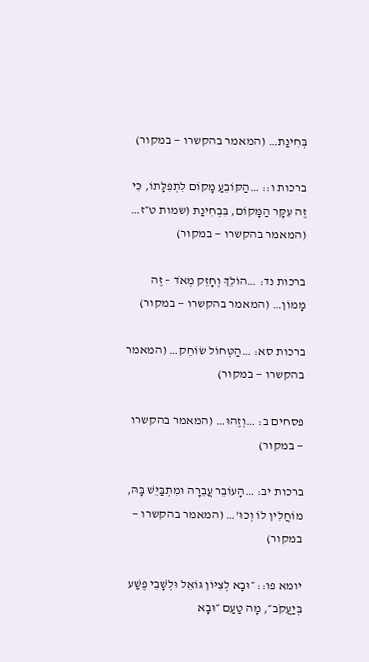בְּחִינַת… (המאמר בהקשרו — במקור)

ברכות ו:: …הַקּוֹבֵעַ מָקוֹם לִתְפִלָּתוֹ, כִּי זֶה עִקָּר הַמָּקוֹם, בִּבְחִינַת (שמות ט״ז… (המאמר בהקשרו — במקור)

ברכות נד: …הוֹלֵךְ וְחָזֵק מְאֹד – זֶה מָמוֹן… (המאמר בהקשרו — במקור)

ברכות סא: …הַטְּחוֹל שׂוֹחֵק… (המאמר בהקשרו — במקור)

פסחים ב: …וְזֶהוּ… (המאמר בהקשרו — במקור)

ברכות יב: …הָעוֹבֵר עֲבֵרָה וּמִתְבַּיֵּשׁ בָּהּ, מוֹחֲלִין לוֹ וְכוּ'… (המאמר בהקשרו — במקור)

יומא פו:: ״וּבָא לְצִיּוֹן גּוֹאֵל וּלְשָׁבֵי פֶשַׁע בְּיַעֲקֹב״, מָה טַעַם ״וּבָא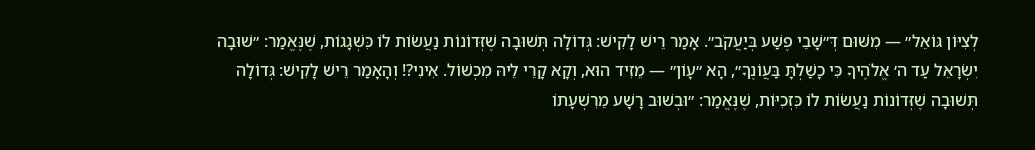לְצִיּוֹן גּוֹאֵל״ — מִשּׁוּם דְּ״שָׁבֵי פֶשַׁע בְּיַעֲקֹב״. אָמַר רֵישׁ לָקִישׁ: גְּדוֹלָה תְּשׁוּבָה שֶׁזְּדוֹנוֹת נַעֲשׂוֹת לוֹ כִּשְׁגָגוֹת, שֶׁנֶּאֱמַר: ״שׁוּבָה יִשְׂרָאֵל עַד ה׳ אֱלֹהֶיךָ כִּי כָשַׁלְתָּ בַּעֲוֹנֶךָ״, הָא ״עָוֹן״ — מֵזִיד הוּא, וְקָא קָרֵי לֵיהּ מִכְשׁוֹל. אִינִי?! וְהָאָמַר רֵישׁ לָקִישׁ: גְּדוֹלָה תְּשׁוּבָה שֶׁזְּדוֹנוֹת נַעֲשׂוֹת לוֹ כִּזְכִיּוֹת, שֶׁנֶּאֱמַר: ״וּבְשׁוּב רָשָׁע מֵרִשְׁעָתוֹ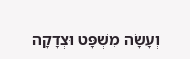וְעָשָׂה מִשְׁפָּט וּצְדָקָה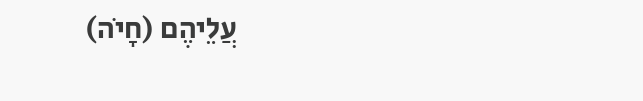עֲלֵיהֶם (חָיֹה)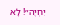יִחְיֶה״! לָא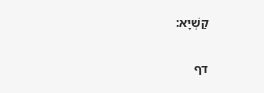קַשְׁיָא:

דף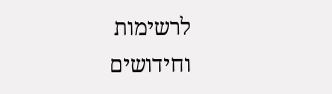לרשימות וחידושים